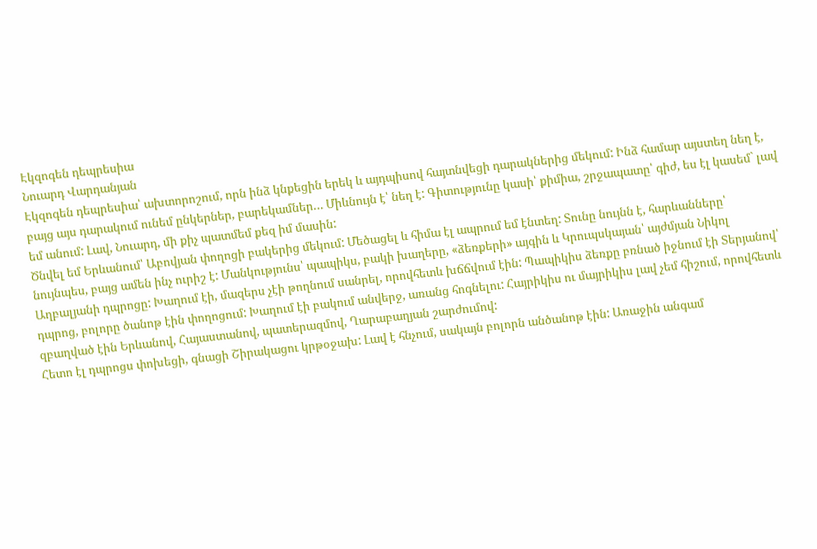Էկզոգեն դեպրեսիա
Նուարդ Վարդանյան
Էկզոգեն դեպրեսիա՝ ախտորոշում, որն ինձ կնքեցին երեկ և այդպիսով հայտնվեցի դարակներից մեկում: Ինձ համար այստեղ նեղ է, բայց այս դարակում ունեմ ընկերներ, բարեկամներ… Միևնույն է՝ նեղ է: Գիտությունը կասի՝ քիմիա, շրջապատը՝ գիժ, ես էլ կասեմ` լավ եմ անում: Լավ, Նուարդ, մի քիչ պատմեմ քեզ իմ մասին:
Ծնվել եմ Երևանում՝ Աբովյան փողոցի բակերից մեկում: Մեծացել և հիմա էլ ապրում եմ էնտեղ: Տունը նույնն է, հարևանները՝ նույնպես, բայց ամեն ինչ ուրիշ է: Մանկությունս՝ պապիկս, բակի խաղերը, «ձեռքերի» այգին և Կրուպսկայան՝ այժմյան Նիկոլ Աղբալյանի դպրոցը: Խաղում էի, մազերս չէի թողնում սանրել, որովհետև խճճվում էին: Պապիկիս ձեռքը բռնած իջնում էի Տերյանով՝ դպրոց, բոլորը ծանոթ էին փողոցում: Խաղում էի բակում անվերջ, առանց հոգնելու: Հայրիկիս ու մայրիկիս լավ չեմ հիշում, որովհետև զբաղված էին Երևանով, Հայաստանով, պատերազմով, Ղարաբաղյան շարժումով:
Հետո էլ դպրոցս փոխեցի, գնացի Շիրակացու կրթօջախ: Լավ է հնչում, սակայն բոլորն անծանոթ էին: Առաջին անգամ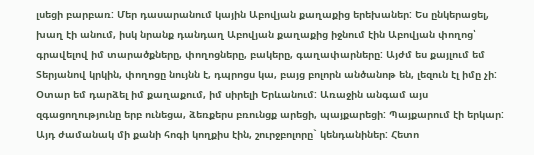լսեցի բարբառ: Մեր դասարանում կային Աբովյան քաղաքից երեխաներ: Ես ընկերացել, խաղ էի անում, իսկ նրանք դանդաղ Աբովյան քաղաքից իջնում էին Աբովյան փողոց՝ գրավելով իմ տարածքները, փողոցները, բակերը, գաղափարները: Այժմ ես քայլում եմ Տերյանով կրկին, փողոցը նույնն է, դպրոցս կա, բայց բոլորն անծանոթ են, լեզուն էլ իմը չի:
Օտար եմ դարձել իմ քաղաքում, իմ սիրելի Երևանում: Առաջին անգամ այս զգացողությունը երբ ունեցա, ձեռքերս բռունցք արեցի, պայքարեցի: Պայքարում էի երկար: Այդ ժամանակ մի քանի հոգի կողքիս էին, շուրջբոլորը` կենդանիներ: Հետո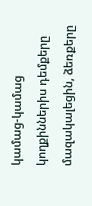կամաց-կամաց կողքիններիս դեմքերը մազակալեցին, ձեռքերը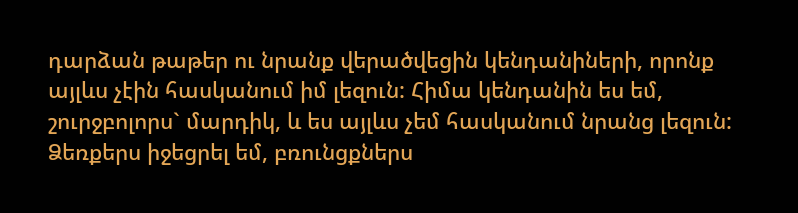դարձան թաթեր ու նրանք վերածվեցին կենդանիների, որոնք այլևս չէին հասկանում իմ լեզուն: Հիմա կենդանին ես եմ, շուրջբոլորս` մարդիկ, և ես այլևս չեմ հասկանում նրանց լեզուն: Ձեռքերս իջեցրել եմ, բռունցքներս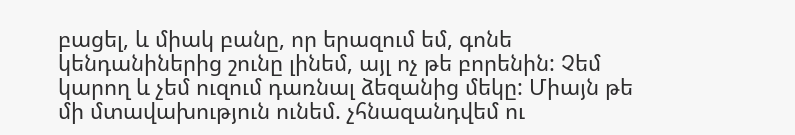բացել, և միակ բանը, որ երազում եմ, գոնե կենդանիներից շունը լինեմ, այլ ոչ թե բորենին: Չեմ կարող և չեմ ուզում դառնալ ձեզանից մեկը: Միայն թե մի մտավախություն ունեմ. չհնազանդվեմ ու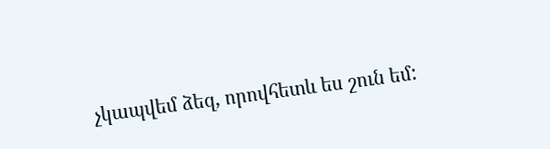չկապվեմ ձեզ, որովհետև ես շուն եմ: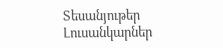Տեսանյութեր
Լուսանկարներ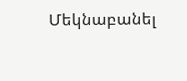Մեկնաբանել